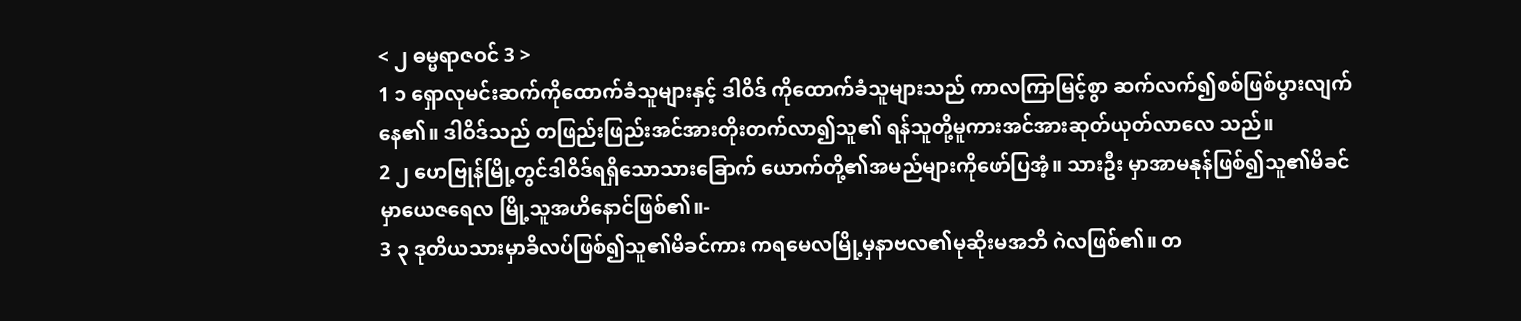< ၂ ဓမ္မရာဇဝင် 3 >
1 ၁ ရှောလုမင်းဆက်ကိုထောက်ခံသူများနှင့် ဒါဝိဒ် ကိုထောက်ခံသူများသည် ကာလကြာမြင့်စွာ ဆက်လက်၍စစ်ဖြစ်ပွားလျက်နေ၏။ ဒါဝိဒ်သည် တဖြည်းဖြည်းအင်အားတိုးတက်လာ၍သူ၏ ရန်သူတို့မူကားအင်အားဆုတ်ယုတ်လာလေ သည်။
2 ၂ ဟေဗြုန်မြို့တွင်ဒါဝိဒ်ရရှိသောသားခြောက် ယောက်တို့၏အမည်များကိုဖော်ပြအံ့။ သားဦး မှာအာမနုန်ဖြစ်၍သူ၏မိခင်မှာယေဇရေလ မြို့သူအဟိနောင်ဖြစ်၏။-
3 ၃ ဒုတိယသားမှာခိလပ်ဖြစ်၍သူ၏မိခင်ကား ကရမေလမြို့မှနာဗလ၏မုဆိုးမအဘိ ဂဲလဖြစ်၏။ တ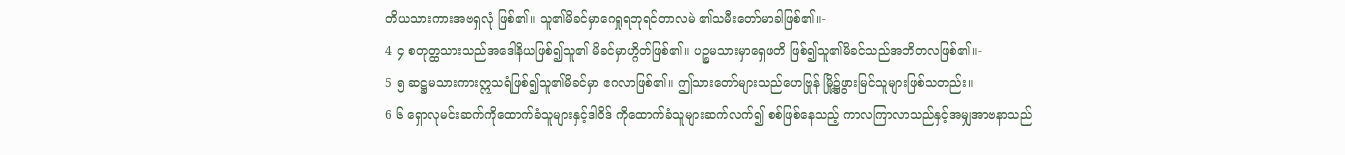တိယသားကားအဗရှလုံ ဖြစ်၏။ သူ၏မိခင်မှာဂေရှုရဘုရင်တာလမဲ ၏သမီးတော်မာခါဖြစ်၏။-
4 ၄ စတုတ္ထသားသည်အဒေါနိယဖြစ်၍သူ၏ မိခင်မှာဟ္ဂိတ်ဖြစ်၏။ ပဉ္စမသားမှာရှေဖတိ ဖြစ်၍သူ၏မိခင်သည်အဘိတလဖြစ်၏။-
5 ၅ ဆဋ္ဌမသားကားဣသရံဖြစ်၍သူ၏မိခင်မှာ ဧဂလာဖြစ်၏။ ဤသားတော်များသည်ဟေဗြုန် မြို့၌ဖွားမြင်သူများဖြစ်သတည်း။
6 ၆ ရှောလုမင်းဆက်ကိုထောက်ခံသူများနှင့်ဒါဝိဒ် ကိုထောက်ခံသူများဆက်လက်၍ စစ်ဖြစ်နေသည့် ကာလကြာလာသည်နှင့်အမျှအာဗနာသည်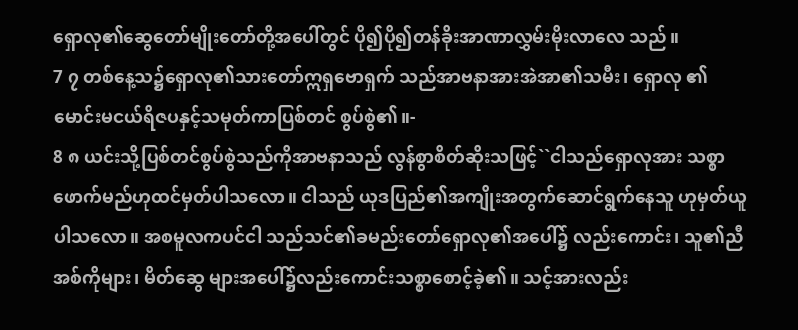ရှောလု၏ဆွေတော်မျိုးတော်တို့အပေါ်တွင် ပို၍ပို၍တန်ခိုးအာဏာလွှမ်းမိုးလာလေ သည်။
7 ၇ တစ်နေ့သ၌ရှောလု၏သားတော်ဣရှဗောရှက် သည်အာဗနာအားအဲအာ၏သမီး၊ ရှောလု ၏မောင်းမငယ်ရိဇပနှင့်သမုတ်ကာပြစ်တင် စွပ်စွဲ၏။-
8 ၈ ယင်းသို့ပြစ်တင်စွပ်စွဲသည်ကိုအာဗနာသည် လွန်စွာစိတ်ဆိုးသဖြင့်``ငါသည်ရှောလုအား သစ္စာဖောက်မည်ဟုထင်မှတ်ပါသလော။ ငါသည် ယုဒပြည်၏အကျိုးအတွက်ဆောင်ရွက်နေသူ ဟုမှတ်ယူပါသလော။ အစမူလကပင်ငါ သည်သင်၏ခမည်းတော်ရှောလု၏အပေါ်၌ လည်းကောင်း၊ သူ၏ညီအစ်ကိုများ၊ မိတ်ဆွေ များအပေါ်၌လည်းကောင်းသစ္စာစောင့်ခဲ့၏။ သင့်အားလည်း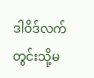ဒါဝိဒ်လက်တွင်းသို့မ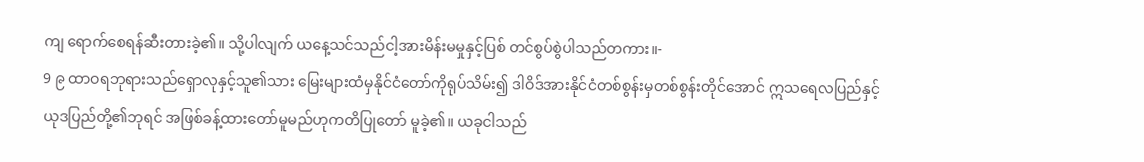ကျ ရောက်စေရန်ဆီးတားခဲ့၏။ သို့ပါလျက် ယနေ့သင်သည်ငါ့အားမိန်းမမှုနှင့်ပြစ် တင်စွပ်စွဲပါသည်တကား။-
9 ၉ ထာဝရဘုရားသည်ရှောလုနှင့်သူ၏သား မြေးများထံမှနိုင်ငံတော်ကိုရုပ်သိမ်း၍ ဒါဝိဒ်အားနိုင်ငံတစ်စွန်းမှတစ်စွန်းတိုင်အောင် ဣသရေလပြည်နှင့်ယုဒပြည်တို့၏ဘုရင် အဖြစ်ခန့်ထားတော်မူမည်ဟုကတိပြုတော် မူခဲ့၏။ ယခုငါသည်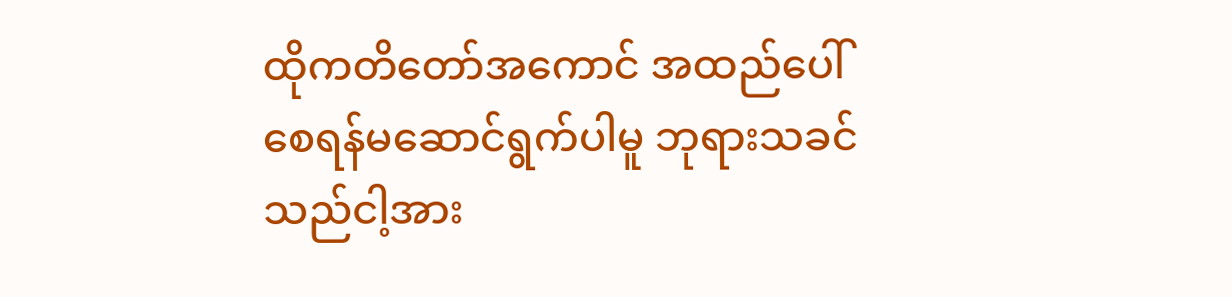ထိုကတိတော်အကောင် အထည်ပေါ်စေရန်မဆောင်ရွက်ပါမူ ဘုရားသခင်သည်ငါ့အား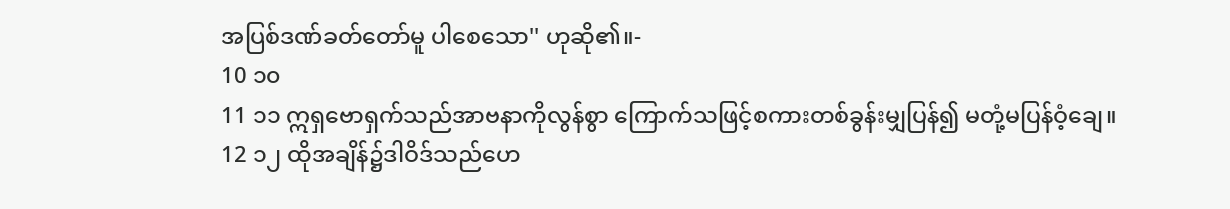အပြစ်ဒဏ်ခတ်တော်မူ ပါစေသော'' ဟုဆို၏။-
10 ၁၀
11 ၁၁ ဣရှဗောရှက်သည်အာဗနာကိုလွန်စွာ ကြောက်သဖြင့်စကားတစ်ခွန်းမျှပြန်၍ မတုံ့မပြန်ဝံ့ချေ။
12 ၁၂ ထိုအချိန်၌ဒါဝိဒ်သည်ဟေ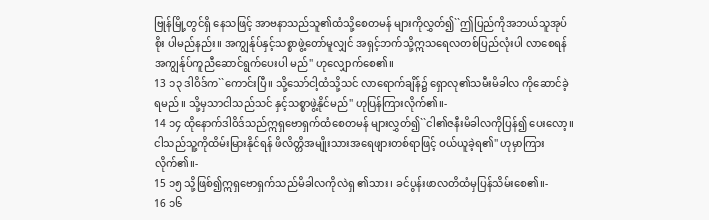ဗြုန်မြို့တွင်ရှိ နေသဖြင့် အာဗနာသည်သူ၏ထံသို့စေတမန် များကိုလွှတ်၍``ဤပြည်ကိုအဘယ်သူအုပ်စိုး ပါမည်နည်း။ အကျွန်ုပ်နှင့်သစ္စာဖွဲ့တော်မူလျှင် အရှင့်ဘက်သို့ဣသရေလတစ်ပြည်လုံးပါ လာစေရန်အကျွန်ုပ်ကူညီဆောင်ရွက်ပေးပါ မည်'' ဟုလျှောက်စေ၏။
13 ၁၃ ဒါဝိဒ်က``ကောင်းပြီ။ သို့သော်ငါ့ထံသို့သင် လာရောက်ချိန်၌ ရှောလု၏သမီးမိခါလ ကိုဆောင်ခဲ့ရမည်။ သို့မှသာငါသည်သင် နှင့်သစ္စာဖွဲ့နိုင်မည်'' ဟုပြန်ကြားလိုက်၏။-
14 ၁၄ ထိုနောက်ဒါဝိဒ်သည်ဣရှဗောရှက်ထံစေတမန် များလွှတ်၍``ငါ၏ဇနီးမိခါလကိုပြန်၍ ပေးလော့။ ငါသည်သူ့ကိုထိမ်းမြားနိုင်ရန် ဖိလိတ္တိအမျိုးသားအရေဖျားတစ်ရာဖြင့် ဝယ်ယူခဲ့ရ၏'' ဟုမှာကြားလိုက်၏။-
15 ၁၅ သို့ဖြစ်၍ဣရှဗောရှက်သည်မိခါလကိုလဲရှ ၏သား၊ ခင်ပွန်းဖာလတိထံမှပြန်သိမ်းစေ၏။-
16 ၁၆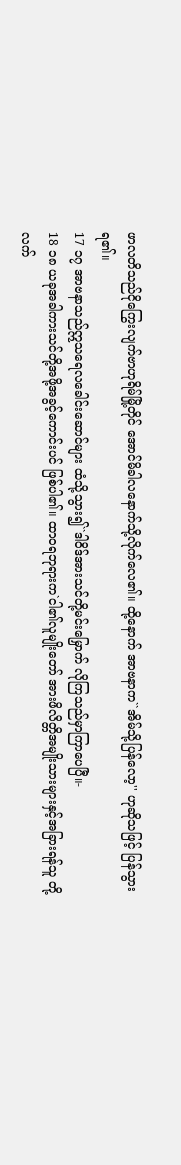ဖာလတိသည်ငိုကြွေးလျက်ဗာဟုရိမ်မြို့တိုင် အောင်မိခါလနောက်သို့လိုက်လေ၏။ ထို့နောက် အာဗနာက``အိမ်သို့ပြန်လော့'' ဟုဆိုသဖြင့် ပြန်သွားရ၏။
17 ၁၇ အာဗနာသည်ဣသရေလခေါင်းဆောင်များ ထံသို့သွား၍``ဒါဝိဒ်အားသင်တို့မင်းမြှောက် လိုကြသည်မှာကြာပေပြီ။-
18 ၁၈ ယခုအခါကားသင်တို့အဖို့အခွင့်ကောင်းပင် ဖြစ်ပါ၏။ ထာဝရဘုရားက`ငါ၏လူမျိုးတော် အားဖိလိတ္တိအမျိုးသားများနှင့်အခြားရန်သူ တို့လက်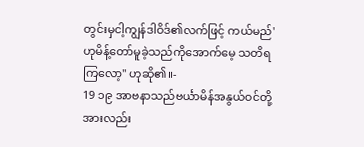တွင်းမှငါ့ကျွန်ဒါဝိဒ်၏လက်ဖြင့် ကယ်မည်' ဟုမိန့်တော်မူခဲ့သည်ကိုအောက်မေ့ သတိရကြလော့'' ဟုဆို၏။-
19 ၁၉ အာဗနာသည်ဗင်္ယာမိန်အနွယ်ဝင်တို့အားလည်း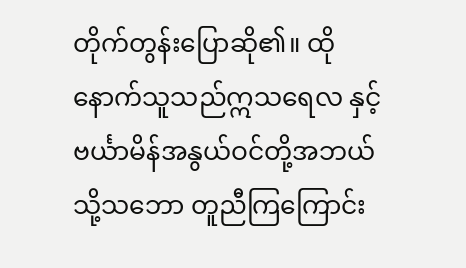တိုက်တွန်းပြောဆို၏။ ထိုနောက်သူသည်ဣသရေလ နှင့်ဗင်္ယာမိန်အနွယ်ဝင်တို့အဘယ်သို့သဘော တူညီကြကြောင်း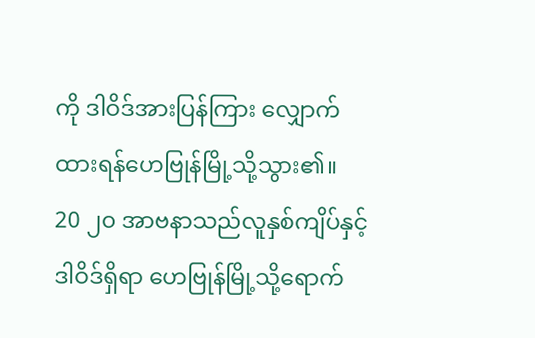ကို ဒါဝိဒ်အားပြန်ကြား လျှောက်ထားရန်ဟေဗြုန်မြို့သို့သွား၏။
20 ၂၀ အာဗနာသည်လူနှစ်ကျိပ်နှင့်ဒါဝိဒ်ရှိရာ ဟေဗြုန်မြို့သို့ရောက်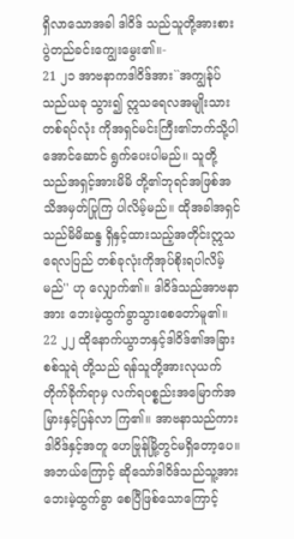ရှိလာသောအခါ ဒါဝိဒ် သည်သူတို့အားစားပွဲတည်ခင်းကျွေးမွေး၏။-
21 ၂၁ အာဗနာကဒါဝိဒ်အား``အကျွန်ုပ်သည်ယခု သွား၍ ဣသရေလအမျိုးသားတစ်ရပ်လုံး ကိုအရှင်မင်းကြီး၏ဘက်သို့ပါအောင်ဆောင် ရွက်ပေးပါမည်။ သူတို့သည်အရှင့်အားမိမိ တို့၏ဘုရင်အဖြစ်အသိအမှတ်ပြုကြ ပါလိမ့်မည်။ ထိုအခါအရှင်သည်မိမိဆန္ဒ ရှိနှင့်ထားသည့်အတိုင်းဣသရေလပြည် တစ်ခုလုံးကိုအုပ်စိုးရပါလိမ့်မည်'' ဟု လျှောက်၏။ ဒါဝိဒ်သည်အာဗနာအား ဘေးမဲ့ထွက်ခွာသွားစေတော်မူ၏။
22 ၂၂ ထိုနောက်ယွာဘနှင့်ဒါဝိဒ်၏အခြားစစ်သူရဲ တို့သည် ရန်သူတို့အားလုယက်တိုက်ခိုက်ရာမှ လက်ရပစ္စည်းအမြောက်အမြားနှင့်ပြန်လာ ကြ၏။ အာဗနာသည်ကားဒါဝိဒ်နှင့်အတူ ဟေဗြုန်မြို့တွင်မရှိတော့ပေ။ အဘယ်ကြောင့် ဆိုသော်ဒါဝိဒ်သည်သူ့အားဘေးမဲ့ထွက်ခွာ စေပြီဖြစ်သောကြောင့်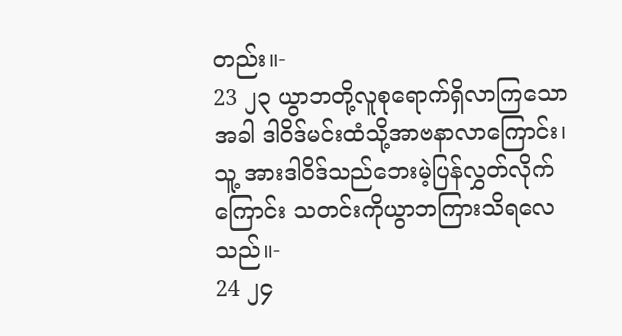တည်း။-
23 ၂၃ ယွာဘတို့လူစုရောက်ရှိလာကြသောအခါ ဒါဝိဒ်မင်းထံသို့အာဗနာလာကြောင်း၊ သူ့ အားဒါဝိဒ်သည်ဘေးမဲ့ပြန်လွှတ်လိုက်ကြောင်း သတင်းကိုယွာဘကြားသိရလေသည်။-
24 ၂၄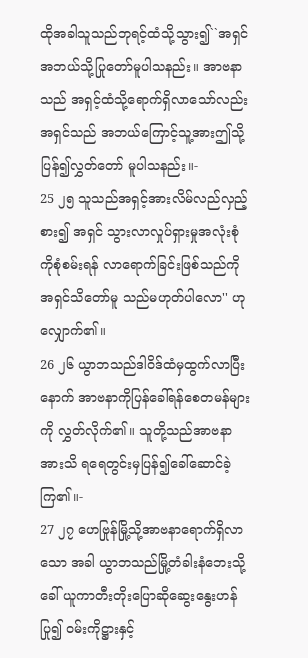ထိုအခါသူသည်ဘုရင့်ထံသို့သွား၍``အရှင် အဘယ်သို့ပြုတော်မူပါသနည်း။ အာဗနာသည် အရှင့်ထံသို့ရောက်ရှိလာသော်လည်း အရှင်သည် အဘယ်ကြောင့်သူ့အားဤသို့ပြန်၍လွှတ်တော် မူပါသနည်း။-
25 ၂၅ သူသည်အရှင့်အားလိမ်လည်လှည့်စား၍ အရှင် သွားလာလှုပ်ရှားမှုအလုံးစုံကိုစုံစမ်းရန် လာရောက်ခြင်းဖြစ်သည်ကိုအရှင်သိတော်မူ သည်မဟုတ်ပါလော'' ဟုလျှောက်၏။
26 ၂၆ ယွာဘသည်ဒါဝိဒ်ထံမှထွက်လာပြီးနောက် အာဗနာကိုပြန်ခေါ်ရန်စေတမန်များကို လွှတ်လိုက်၏။ သူတို့သည်အာဗနာအားသိ ရရေတွင်းမှပြန်၍ခေါ်ဆောင်ခဲ့ကြ၏။-
27 ၂၇ ဟေဗြုန်မြို့သို့အာဗနာရောက်ရှိလာသော အခါ ယွာဘသည်မြို့တံခါးနံဘေးသို့ခေါ် ယူကာတီးတိုးပြောဆိုဆွေးနွေးဟန်ပြု၍ ဝမ်းကိုဋ္ဌားနှင့်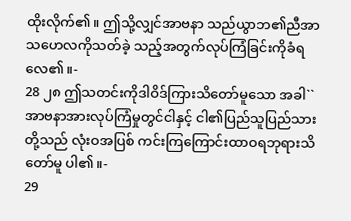ထိုးလိုက်၏။ ဤသို့လျှင်အာဗနာ သည်ယွာဘ၏ညီအာသဟေလကိုသတ်ခဲ့ သည့်အတွက်လုပ်ကြံခြင်းကိုခံရလေ၏။-
28 ၂၈ ဤသတင်းကိုဒါဝိဒ်ကြားသိတော်မူသော အခါ``အာဗနာအားလုပ်ကြံမှုတွင်ငါနှင့် ငါ၏ပြည်သူပြည်သားတို့သည် လုံးဝအပြစ် ကင်းကြကြောင်းထာဝရဘုရားသိတော်မူ ပါ၏။-
29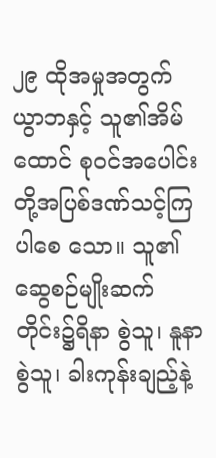၂၉ ထိုအမှုအတွက်ယွာဘနှင့် သူ၏အိမ်ထောင် စုဝင်အပေါင်းတို့အပြစ်ဒဏ်သင့်ကြပါစေ သော။ သူ၏ဆွေစဉ်မျိုးဆက်တိုင်း၌ရိနာ စွဲသူ၊ နူနာစွဲသူ၊ ခါးကုန်းချည့်နဲ့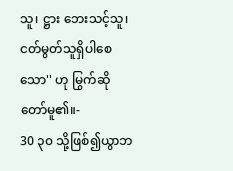သူ၊ ဋ္ဌား ဘေးသင့်သူ၊ ငတ်မွတ်သူရှိပါစေသော'' ဟု မြွက်ဆိုတော်မူ၏။-
30 ၃၀ သို့ဖြစ်၍ယွာဘ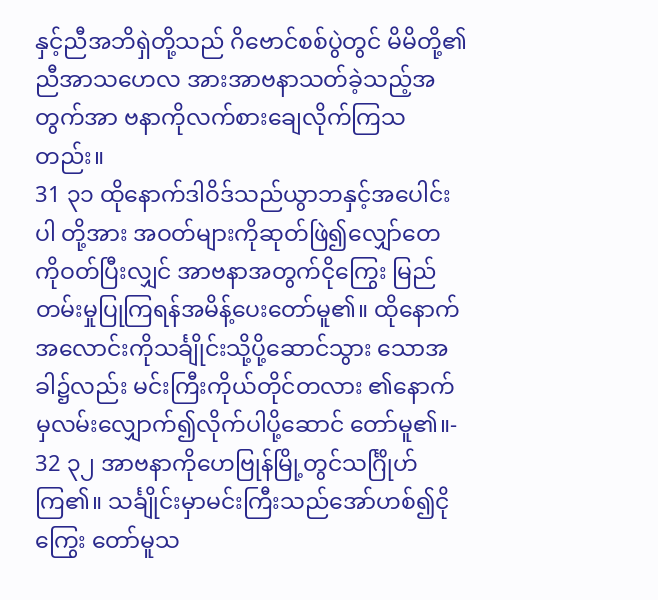နှင့်ညီအဘိရှဲတို့သည် ဂိဗောင်စစ်ပွဲတွင် မိမိတို့၏ညီအာသဟေလ အားအာဗနာသတ်ခဲ့သည့်အတွက်အာ ဗနာကိုလက်စားချေလိုက်ကြသတည်း။
31 ၃၁ ထိုနောက်ဒါဝိဒ်သည်ယွာဘနှင့်အပေါင်းပါ တို့အား အဝတ်များကိုဆုတ်ဖြဲ၍လျှော်တေ ကိုဝတ်ပြီးလျှင် အာဗနာအတွက်ငိုကြွေး မြည်တမ်းမှုပြုကြရန်အမိန့်ပေးတော်မူ၏။ ထိုနောက်အလောင်းကိုသင်္ချိုင်းသို့ပို့ဆောင်သွား သောအခါ၌လည်း မင်းကြီးကိုယ်တိုင်တလား ၏နောက်မှလမ်းလျှောက်၍လိုက်ပါပို့ဆောင် တော်မူ၏။-
32 ၃၂ အာဗနာကိုဟေဗြုန်မြို့တွင်သင်္ဂြိုဟ်ကြ၏။ သင်္ချိုင်းမှာမင်းကြီးသည်အော်ဟစ်၍ငိုကြွေး တော်မူသ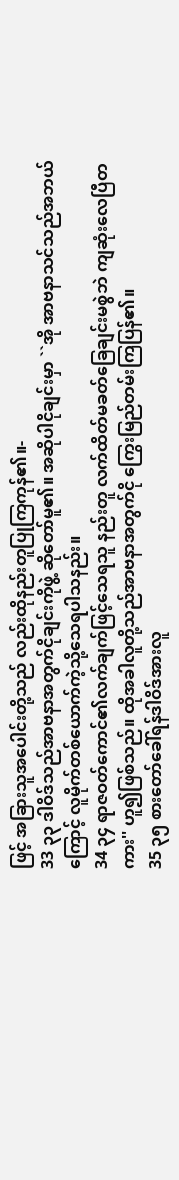ဖြင့် အခြားသူအပေါင်းတို့သည် လည်းထိုနည်းတူပြုကြကုန်၏။-
33 ၃၃ ဒါဝိဒ်သည်အာဗနာအတွက်ငိုချင်းကိုဖွဲ့ ဆိုတော်မူ၏။ အဆိုပါငိုချင်းမှာ ``အို အာဗနာသင်သည်အဘယ်ကြောင့် လူမိုက်တစ်ယောက်ကဲ့သို့သေရပါသနည်း။
34 ၃၄ ရာဇဝတ်ကောင်၏လက်ချက်ဖြင့်သေရသူ နည်းတူ လက်ထိတ်မခတ်ခြေချင်းမစွဲဘဲ ကျဆုံးလေပြီတကား'' ဟူ၍ဖြစ်သည်။ ထိုအခါလူတို့သည်အာဗနာအတွက်ငို ကြွေးမြည်တမ်းကြပြန်၏။
35 ၃၅ စားတော်ခေါ်ရန်ဒါဝိဒ်အားလူ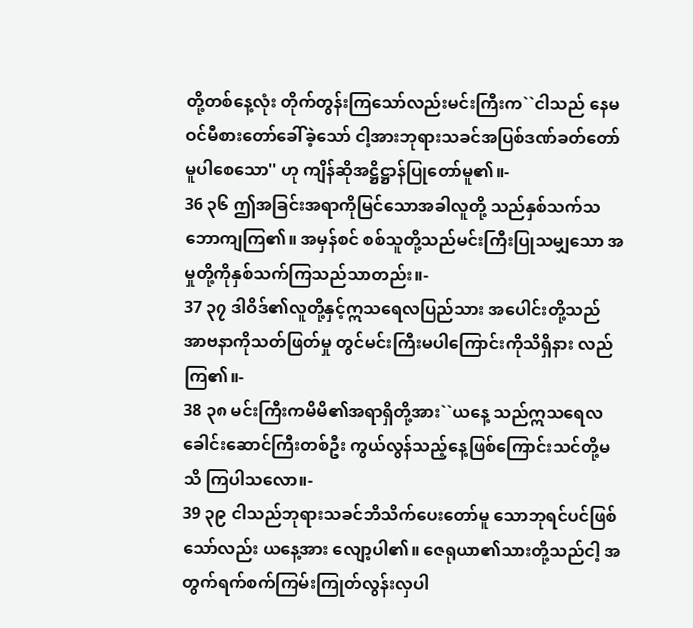တို့တစ်နေ့လုံး တိုက်တွန်းကြသော်လည်းမင်းကြီးက``ငါသည် နေမဝင်မီစားတော်ခေါ်ခဲ့သော် ငါ့အားဘုရားသခင်အပြစ်ဒဏ်ခတ်တော်မူပါစေသော'' ဟု ကျိန်ဆိုအဋ္ဌိဋ္ဌာန်ပြုတော်မူ၏။-
36 ၃၆ ဤအခြင်းအရာကိုမြင်သောအခါလူတို့ သည်နှစ်သက်သဘောကျကြ၏။ အမှန်စင် စစ်သူတို့သည်မင်းကြီးပြုသမျှသော အမှုတို့ကိုနှစ်သက်ကြသည်သာတည်း။-
37 ၃၇ ဒါဝိဒ်၏လူတို့နှင့်ဣသရေလပြည်သား အပေါင်းတို့သည် အာဗနာကိုသတ်ဖြတ်မှု တွင်မင်းကြီးမပါကြောင်းကိုသိရှိနား လည်ကြ၏။-
38 ၃၈ မင်းကြီးကမိမိ၏အရာရှိတို့အား``ယနေ့ သည်ဣသရေလခေါင်းဆောင်ကြီးတစ်ဦး ကွယ်လွန်သည့်နေ့ဖြစ်ကြောင်းသင်တို့မသိ ကြပါသလော။-
39 ၃၉ ငါသည်ဘုရားသခင်ဘိသိက်ပေးတော်မူ သောဘုရင်ပင်ဖြစ်သော်လည်း ယနေ့အား လျော့ပါ၏။ ဇေရုယာ၏သားတို့သည်ငါ့ အတွက်ရက်စက်ကြမ်းကြုတ်လွန်းလှပါ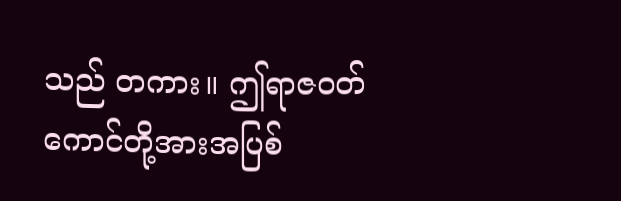သည် တကား။ ဤရာဇဝတ်ကောင်တို့အားအပြစ်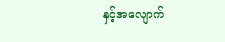နှင့်အလျောက်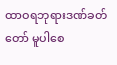ထာဝရဘုရားဒဏ်ခတ်တော် မူပါစေ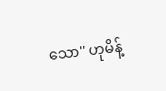သော'' ဟုမိန့်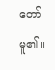တော်မူ၏။